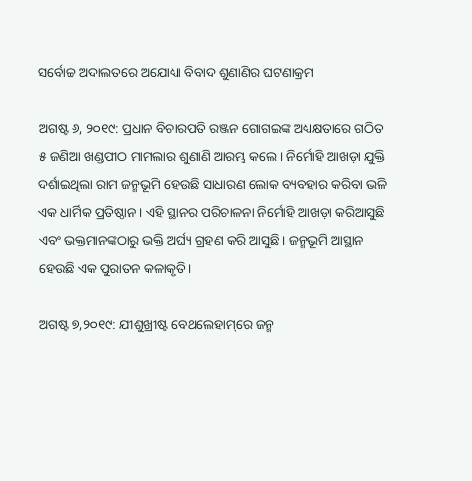ସର୍ବୋଚ୍ଚ ଅଦାଲତରେ ଅଯୋଧ୍ୟା ବିବାଦ ଶୁଣାଣିର ଘଟଣାକ୍ରମ

ଅଗଷ୍ଟ ୬, ୨୦୧୯: ପ୍ରଧାନ ବିଚାରପତି ରଞ୍ଜନ ଗୋଗଇଙ୍କ ଅଧ୍ୟକ୍ଷତାରେ ଗଠିତ ୫ ଜଣିଆ ଖଣ୍ଡପୀଠ ମାମଲାର ଶୁଣାଣି ଆରମ୍ଭ କଲେ। ନିର୍ମୋହି ଆଖଡ଼ା ଯୁକ୍ତି ଦର୍ଶାଇଥିଲା ରାମ ଜନ୍ମଭୂମି ହେଉଛି ସାଧାରଣ ଲୋକ ବ୍ୟବହାର କରିବା ଭଳି ଏକ ଧାର୍ମିକ ପ୍ରତିଷ୍ଠାନ। ଏହି ସ୍ଥାନର ପରିଚାଳନା ନିର୍ମୋହି ଆଖଡ଼ା କରିଆସୁଛି ଏବଂ ଭକ୍ତମାନଙ୍କଠାରୁ ଭକ୍ତି ଅର୍ଘ୍ୟ ଗ୍ରହଣ କରି ଆସୁଛି। ଜନ୍ମଭୂମି ଆସ୍ଥାନ ହେଉଛି ଏକ ପୁରାତନ କଳାକୃତି।

ଅଗଷ୍ଟ ୭,୨୦୧୯: ଯୀଶୁଖ୍ରୀଷ୍ଟ ବେଥଲେହାମ୍‌ରେ ଜନ୍ମ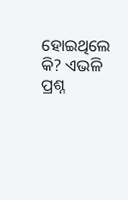ହୋଇଥିଲେ କି? ଏଭଳି ପ୍ରଶ୍ନ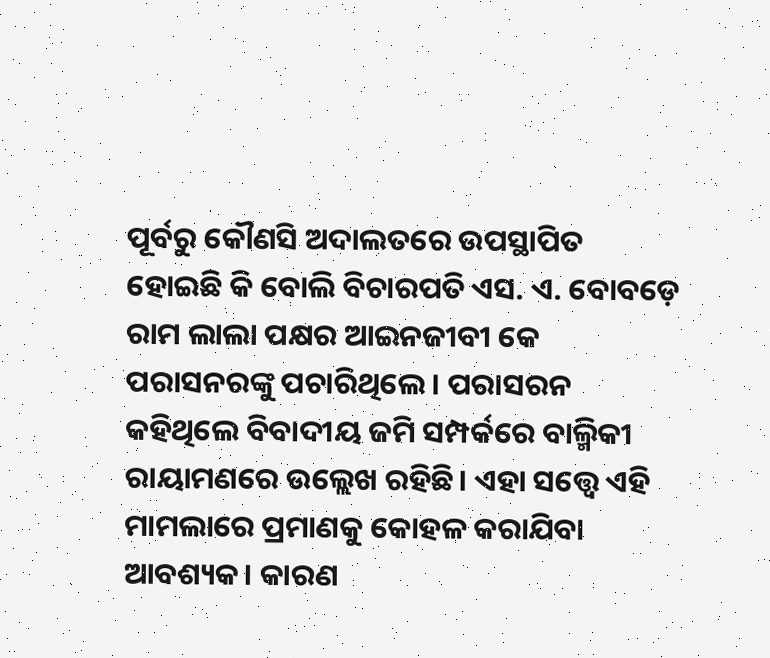ପୂର୍ବରୁ କୌଣସି ଅଦାଲତରେ ଉପସ୍ଥାପିତ ହୋଇଛି କି ବୋଲି ବିଚାରପତି ଏସ. ଏ. ବୋବଡ଼େ ରାମ ଲାଲା ପକ୍ଷର ଆଇନଜୀବୀ କେ ପରାସନରଙ୍କୁ ପଚାରିଥିଲେ। ପରାସରନ କହିଥିଲେ ବିବାଦୀୟ ଜମି ସମ୍ପର୍କରେ ବାଲ୍ମିକୀ ରାୟାମଣରେ ଉଲ୍ଲେଖ ରହିଛି। ଏହା ସତ୍ତ୍ବେ ଏହି ମାମଲାରେ ପ୍ରମାଣକୁ କୋହଳ କରାଯିବା ଆବଶ୍ୟକ। କାରଣ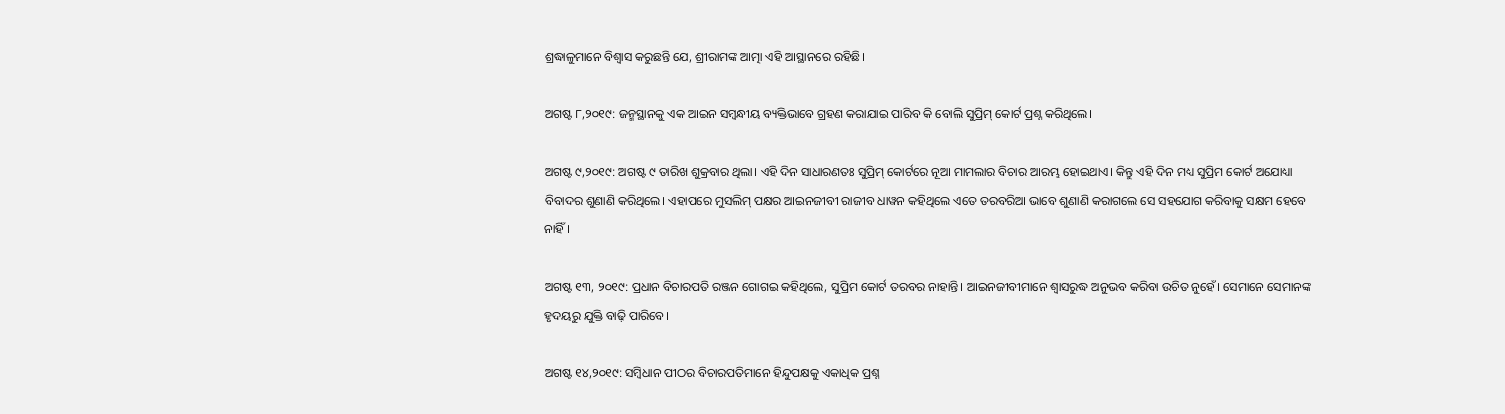ଶ୍ରଦ୍ଧାଳୁମାନେ ବିଶ୍ବାସ କରୁଛନ୍ତି ଯେ, ଶ୍ରୀରାମଙ୍କ ଆତ୍ମା ଏହି ଆସ୍ଥାନରେ ରହିଛି।

ଅଗଷ୍ଟ ୮,୨୦୧୯: ଜନ୍ମସ୍ଥାନକୁ ଏକ ଆଇନ ସମ୍ବନ୍ଧୀୟ ବ୍ୟକ୍ତିଭା‌ବେ ଗ୍ରହଣ କରାଯାଇ ପାରିବ କି ବୋଲି ସୁପ୍ରିମ୍ କୋର୍ଟ ପ୍ରଶ୍ନ କରିଥିଲେ।

ଅଗଷ୍ଟ ୯,୨୦୧୯: ଅଗଷ୍ଟ ୯ ତାରିଖ ଶୁକ୍ରବାର ଥିଲା। ଏହି ଦିନ ସାଧାରଣତଃ ସୁପ୍ରିମ୍ କୋର୍ଟରେ ନୂଆ ମାମଲାର ବିଚାର ଆରମ୍ଭ ହୋଇଥାଏ। କିନ୍ତୁ ଏହି ଦିନ ମଧ୍ୟ ସୁପ୍ରିମ କ‌ୋର୍ଟ ଅଯୋଧ୍ୟା ବିବାଦର ଶୁଣାଣି କରିଥିଲେ। ଏହାପରେ ମୁସଲିମ୍ ପକ୍ଷର ଆଇନଜୀବୀ ରାଜୀବ ଧାୱନ କହିଥିଲେ ଏତେ ତରବରିଆ ଭାବେ ଶୁଣାଣି କରାଗଲେ ସେ ସହଯୋଗ କରିବାକୁ ସକ୍ଷମ ହେ‌‌ବେ ନାହିଁ।

ଅଗଷ୍ଟ ୧୩, ୨୦୧୯: ପ୍ରଧାନ ବିଚାରପତି ରଞ୍ଜନ ଗୋଗଇ କହିଥିଲେ, ସୁପ୍ରିମ କୋର୍ଟ ତରବର ନାହାନ୍ତି। ଆଇନଜୀବୀମାନେ ଶ୍ବାସରୁଦ୍ଧ ଅନୁଭବ କରିବା ଉଚିତ ନୁହେଁ। ସେମାନେ ସେମାନଙ୍କ ହୃଦୟରୁ ଯୁକ୍ତି ବାଢ଼ି ପାରିବେ।

ଅଗଷ୍ଟ ୧୪,୨୦୧୯: ସମ୍ବିଧାନ ପୀଠର ବିଚାରପତିମାନେ ହିନ୍ଦୁପକ୍ଷକୁ ଏକାଧିକ ପ୍ରଶ୍ନ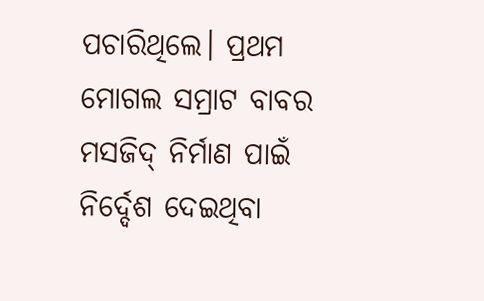ପଚାରିଥିଲେ। ପ୍ରଥମ ମୋଗଲ ସମ୍ରାଟ ବାବର ମସଜିଦ୍ ନିର୍ମାଣ ପାଇଁ ନିର୍ଦ୍ଦେଶ ଦେଇଥିବା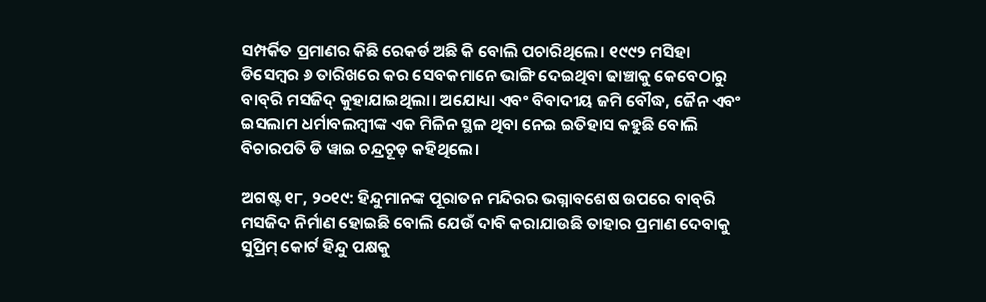ସମ୍ପର୍କିତ ପ୍ରମାଣର କିଛି ରେକର୍ଡ ଅଛି କି ବୋଲି ପଚାରିଥିଲେ। ୧୯୯୨ ମସିହା ଡିସେମ୍ବର ୬ ତାରିଖରେ କର ସେବକମାନେ ଭାଙ୍ଗି ଦେଇଥିବା ଢାଞ୍ଚାକୁ କେବେଠାରୁ ବାବ୍‌ରି ମସଜିଦ୍ କୁହାଯାଇଥିଲା। ଅଯୋଧ୍ୟା ଏବଂ ବିବାଦୀୟ ଜମି ବୌଦ୍ଧ, ଜୈନ ଏବଂ ଇସଲାମ ଧର୍ମାବଲମ୍ବୀଙ୍କ ଏକ ମିଳିନ ସ୍ଥଳ ଥିବା ନେଇ ‌ଇତିହାସ କହୁଛି ବୋଲି ବିଚାରପତି ଡି ୱାଇ ଚନ୍ଦ୍ରଚୂଡ଼ କହିଥିଲେ।

ଅଗଷ୍ଟ ୧୮, ୨୦୧୯: ହିନ୍ଦୁମାନଙ୍କ ପୂରାତନ ମନ୍ଦିରର ଭଗ୍ନାବଶେଷ ଉପରେ ବାବ୍‌ରି ମସଜିଦ ନିର୍ମାଣ ହୋଇଛି ବୋଲି ଯେଉଁ ଦାବି କରାଯାଉଛି ତାହାର ପ୍ରମାଣ ଦେବାକୁ ସୁପ୍ରିମ୍ କୋର୍ଟ ହିନ୍ଦୁ ପକ୍ଷକୁ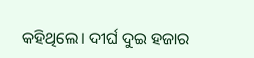କହିଥିଲେ। ଦୀର୍ଘ ଦୁଇ ହଜାର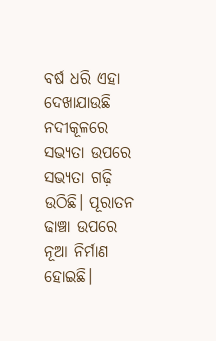ବର୍ଷ ଧରି ଏହା ଦେଖାଯାଉଛି ନଦୀକୂଳରେ ସଭ୍ୟତା ଉପରେ ସଭ୍ୟତା ଗଢ଼ି ଉଠିଛି। ପୂରାତନ ଢାଞ୍ଚା ଉପରେ ନୂଆ ନିର୍ମାଣ ହୋଇଛି।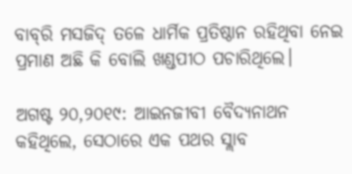ବାବ୍‌ରି ମସଜିଦ୍ ତଳେ ଧାର୍ମିକ ପ୍ରତିଷ୍ଠାନ ରହିଥିବା ନେଇ ପ୍ରମାଣ ଅଛି କି ବୋଲି ଖଣ୍ଡପୀଠ ପଚାରିଥିଲେ।

ଅଗଷ୍ଟ ୨୦,୨୦୧୯: ଆଇନଜୀବୀ ବୈଦ୍ୟନାଥନ କହିଥିଲେ, ସେଠାରେ ଏକ ପଥର ସ୍ଲାବ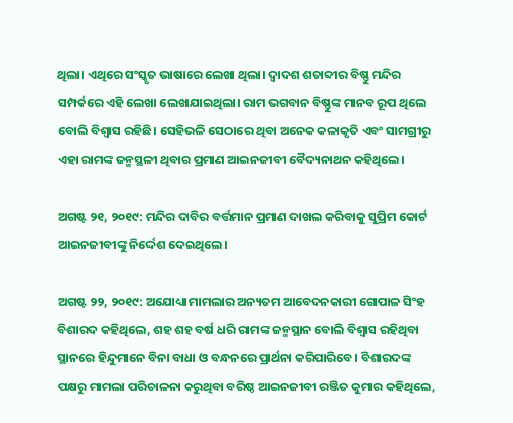ଥିଲା। ଏଥିରେ ସଂସ୍କୃତ ଭା‌ଷାରେ ଲେଖା ଥିଲା। ଦ୍ବାଦଶ ଶତାବ୍ଦୀର ବିଷ୍ଣୁ ମନ୍ଦିର ସମ୍ପର୍କରେ ଏହି ଲେଖା ଲେଖାଯାଇଥିଲା। ରାମ ଭଗବାନ ବିଷ୍ଣୁଙ୍କ ମାନବ ରୂପ ଥିଲେ ବୋଲି ବିଶ୍ବାସ ରହିଛି। ସେହିଭଳି ସେଠାରେ ଥିବା ଅନେକ କଳାକୃତି ଏବଂ ସାମଗ୍ରୀରୁ ଏହା ରାମଙ୍କ ଜନ୍ମସ୍ଥଳୀ ଥିବାର ପ୍ରମାଣ ଆଇନଜୀବୀ ବୈଦ୍ୟନାଥନ କହିଥିଲେ।

ଅଗଷ୍ଟ ୨୧, ୨୦୧୯: ମନ୍ଦିର ଦାବିର ବର୍ତ୍ତମାନ ପ୍ରମାଣ ଦାଖଲ କରିବାକୁ ସୁପ୍ରିମ କୋର୍ଟ ଆଇନଜୀବୀଙ୍କୁ ନିର୍ଦ୍ଦେଶ ଦେଇଥିଲେ।

ଅଗଷ୍ଟ ୨୨, ୨୦୧୯: ଅଯୋଧ୍ୟା ମାମଲାର ଅନ୍ୟତମ ଆବେଦନକାରୀ ଗୋପାଳ ସିଂହ ବିଶାରଦ କହିଥିଲେ, ଶହ ଶହ ବର୍ଷ ଧରି ରାମଙ୍କ ଜନ୍ମସ୍ଥାନ ବୋଲି ବିଶ୍ବାସ ରହିଥିବା ସ୍ଥାନରେ ହିନ୍ଦୁମାନେ ବିନା ବାଧା ଓ ବନ୍ଧନରେ ପ୍ରାର୍ଥନା କରିପାରିବେ। ବିଶାରଦଙ୍କ ପକ୍ଷରୁ ମାମଲା ପରିଚାଳନା କରୁଥିବା ବରିଷ୍ଠ ଆଇନଜୀବୀ ରଞ୍ଜିତ କୁମାର କହିଥିଲେ,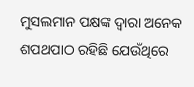ମୁସଲମାନ ପକ୍ଷଙ୍କ ଦ୍ବାରା ଅନେକ ଶପଥପାଠ ରହିଛି ଯେଉଁଥି‌ରେ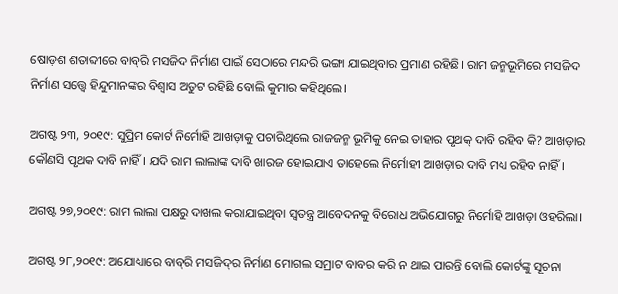ଷୋଡ଼ଶ ଶତାବ୍ଦୀରେ ବାବ୍‌ରି ମସଜିଦ ନିର୍ମାଣ ପାଇଁ ସେଠାରେ ମନ୍ଦରି ଭଙ୍ଗା ଯାଇଥିବାର ପ୍ରମାଣ ରହିଛି। ରାମ ଜନ୍ମଭୂମିରେ ମସଜିଦ ନିର୍ମାଣ ସତ୍ତ୍ବେ ହିନ୍ଦୁମାନଙ୍କର ବିଶ୍ବାସ ଅତୁଟ ରହିଛି ବୋଲି କୁମାର କହିଥିଲେ।

ଅଗଷ୍ଟ ୨୩, ୨୦୧୯: ସୁପ୍ରିମ କୋର୍ଟ ନିର୍ମୋହି ଆଖଡ଼ାକୁ ପଚାରିଥିଲେ ରାଜଜନ୍ମ ଭୂମିକୁ ନେଇ ତାହାର ପୃଥକ୍ ଦାବି ରହିବ କି? ଆଖଡ଼ାର କୌଣସି ପୃଥକ ଦାବି ନାହିଁ। ଯଦି ରାମ ଲାଲାଙ୍କ ଦାବି ଖାରଜ ହୋଇଯାଏ ତାହେଲେ ନିର୍ମୋହୀ ଆଖଡ଼ାର ଦାବି ମଧ୍ୟ ରହିବ ନାହିଁ।

ଅଗଷ୍ଟ ୨୭,୨୦୧୯: ରାମ ଲାଲା ପକ୍ଷରୁ ଦାଖଲ କରାଯାଇଥିବା ସ୍ବତନ୍ତ୍ର ଆବେଦନକୁ ବିରୋଧ ଅଭିଯୋଗରୁ ନିର୍ମୋହି ଆଖଡ଼ା ଓହରିଲା।

ଅଗଷ୍ଟ ୨୮,୨୦୧୯: ଅଯୋଧ୍ୟାରେ ବାବ୍‌ରି ମସଜିଦ୍‌ର ନିର୍ମାଣ ମୋଗଲ ସମ୍ରାଟ ବାବର କରି ନ ଥାଇ ପାରନ୍ତି ବୋଲି କୋର୍ଟଙ୍କୁ ସୂଚନା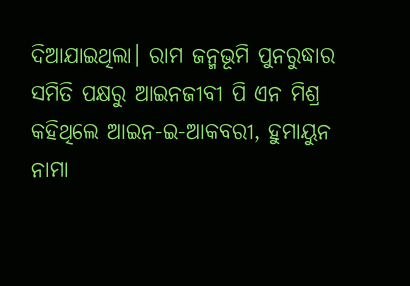ଦିଆଯାଇଥିଲା। ରାମ ଜନ୍ମଭୂମି ପୁନରୁଦ୍ଧାର ସମିତି ପକ୍ଷରୁ ଆଇନଜୀବୀ ପି ଏନ ମିଶ୍ର କହିଥିଲେ ଆଇନ-ଇ-ଆକବରୀ, ହୁମାୟୁନ ନାମା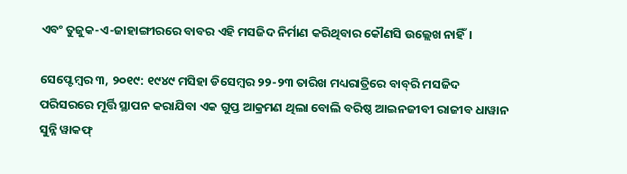ଏବଂ ତୁଜୁକ-ଏ-ଜାହାଙ୍ଗୀରରେ ବାବର ଏହି ମସଜିଦ ନିର୍ମାଣ କରିଥିବାର କୌଣସି ଉଲ୍ଲେଖ ନାହିଁ।

ସେପ୍ଟେମ୍ବର ୩, ୨୦୧୯: ୧୯୪୯ ମସିହା ଡିସେମ୍ବର ୨୨-୨୩ ତାରିଖ ମଧ୍ୟରାତ୍ରିରେ ବାବ୍‌ରି ମସଜିଦ ପରିସରରେ ମୂର୍ତ୍ତି ସ୍ଥାପନ କରାଯିବା ଏକ ‌ଗୁପ୍ତ ଆକ୍ରମଣ ଥିଲା ବୋଲି ବରିଷ୍ଠ ଆଇନଜୀବୀ ରାଜୀବ ଧାୱାନ ସୁନ୍ନି ୱାକଫ୍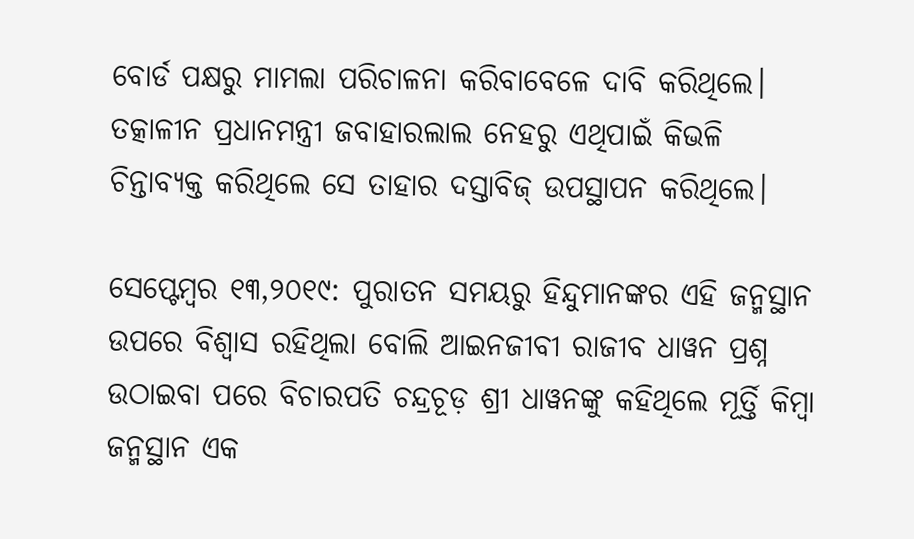ବୋର୍ଡ ପକ୍ଷରୁ ମାମଲା ପରିଚାଳନା କରିବାବେଳେ ଦାବି କରିଥିଲେ। ତତ୍କାଳୀନ ପ୍ରଧାନମନ୍ତ୍ରୀ ଜବାହାରଲାଲ ନେହରୁ ଏଥିପାଇଁ କିଭଳି ଚିନ୍ତାବ୍ୟକ୍ତ କରିଥିଲେ ସେ ତାହାର ଦସ୍ତାବିଜ୍‌ ଉପସ୍ଥାପନ କରିଥିଲେ।

ସେପ୍ଟେମ୍ବର ୧୩,୨୦୧୯: ପୁରାତନ ସମୟରୁ ହିନ୍ଦୁମାନଙ୍କର ଏହି ଜନ୍ମସ୍ଥାନ ଉପରେ ବିଶ୍ବାସ ରହିଥିଲା ବୋଲି ଆଇନଜୀବୀ ରାଜୀବ ଧାୱନ ପ୍ରଶ୍ନ ଉଠାଇବା ପରେ ବିଚାରପତି ଚନ୍ଦ୍ରଚୂଡ଼ ଶ୍ରୀ ଧାୱନଙ୍କୁ କହିଥିଲେ ମୂର୍ତ୍ତି କିମ୍ବା ଜନ୍ମସ୍ଥାନ ଏକ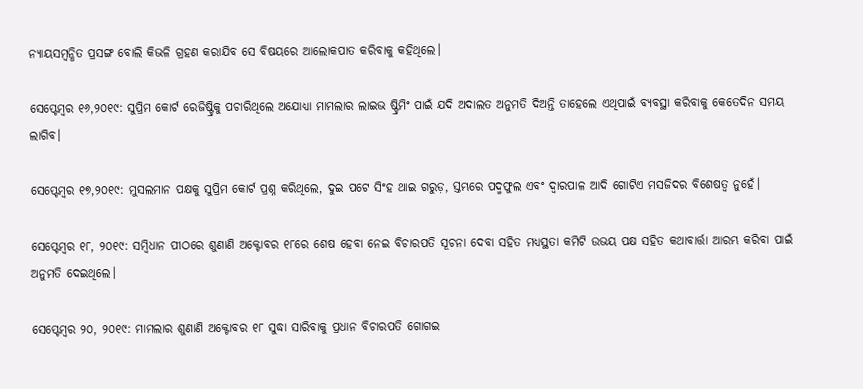ନ୍ୟାୟସମ୍ବନ୍ଧିତ ପ୍ରସଙ୍ଗ ବୋଲି କିଭଳି ଗ୍ରହଣ କରାଯିବ‌ ସେ ବିଷୟରେ ଆଲୋକପାତ କରିବାକୁ କହିଥିଲେ।

ସେପ୍ଟେମ୍ବର ୧୬,୨୦୧୯: ସୁପ୍ରିମ କୋର୍ଟ ରେଜିଷ୍ଟ୍ରିକୁ ପଚାରିଥିଲେ ଅଯୋଧ୍ୟା ମାମଲାର ଲାଇଭ ଷ୍ଟ୍ରିମିଂ ପାଇଁ ଯଦି ‌ଅଦାଲତ ଅନୁମତି ଦିଅନ୍ତି ତାହେଲେ ଏଥିପାଇଁ ବ୍ୟବସ୍ଥା କରିବାକୁ କେତେଦିନ ସମୟ ଲାଗିବ।

ସେପ୍ଟେମ୍ବର ୧୭,୨୦୧୯: ମୁସଲମାନ ପକ୍ଷକୁ ସୁପ୍ରିମ କୋର୍ଟ ପ୍ରଶ୍ନ କରିଥିଲେ, ଦୁଇ ପଟେ ସିଂହ ଥାଇ ଗରୁଡ଼, ସ୍ତମ୍ଭରେ ପଦ୍ମଫୁଲ ଏବଂ ଦ୍ବାରପାଳ ଆଦି ଗୋଟିଏ ମସଜିଦର ବିଶେଷତ୍ବ ନୁହେଁ।

ସେପ୍ଟେମ୍ବର ୧୮, ୨୦୧୯: ସମ୍ବିଧାନ ପୀଠରେ ଶୁଣାଣି ଅକ୍ଟୋବର ୧୮ରେ ଶେଷ ହେବା ନେଇ ବିଚାରପତି ସୂଚନା ଦେବା ସହିତ ମଧ୍ୟସ୍ଥତା କମିଟି ଉଭୟ ପକ୍ଷ ସହିତ କଥାବାର୍ତ୍ତା ଆରମ୍ଭ କରିବା ପାଇଁ ଅନୁମତି ଦେଇଥିଲେ।

ସେପ୍ଟେମ୍ବର ୨୦, ୨୦୧୯: ମାମଲାର ଶୁଣାଣି ଅକ୍ଟୋବର ୧୮ ସୁଦ୍ଧା ସାରିବାକୁ ପ୍ରଧାନ ବିଚାରପତି ଗୋଗଇ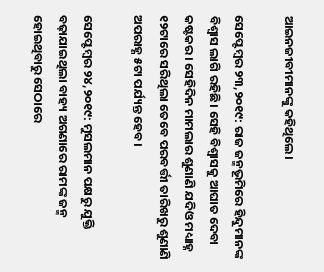ଆଇନଜୀବୀମାନଙ୍କୁ କହିଥିଲେ।

ସେପ୍ଟେମ୍ବର ୨୩,୨୦୧୯: ରାଜ ଜନ୍ମଭୂମିରେ ହିନ୍ଦୁମାନଙ୍କ ବିଶ୍ବାସ ଲାଗି ରହିଛି। ସେହି ବିଶ୍ବାସକୁ ଆଘାତ ଦେବା କଷ୍ଟକର। ସେହିଦିନ ମାମଲାର ଶୁଣାଣି ଯଦିଓ ମଧ୍ୟାହ୍ନ ୧୨ଟାରେ ସରିଥିଲା ତେବେ‌ ପରବର୍ତ୍ତୀ ତାରିଖରୁ ଶୁଣାଣି ଅପରାହ୍ଣ ୫ଟା ପର୍ଯ୍ୟନ୍ତ ହେବ।

ସେପ୍ଟେମ୍ବର ୨୪,୨୦୧୯: ମୁସଲମାନ ପକ୍ଷରୁ ଯୁକ୍ତି ବଢ଼ାଯାଇଥିଲା ବାହ୍ୟ ଅଗଣାରେ ରାମଙ୍କ ଜନ୍ମ ହୋଇଥିବାରୁ ସେଠାରେ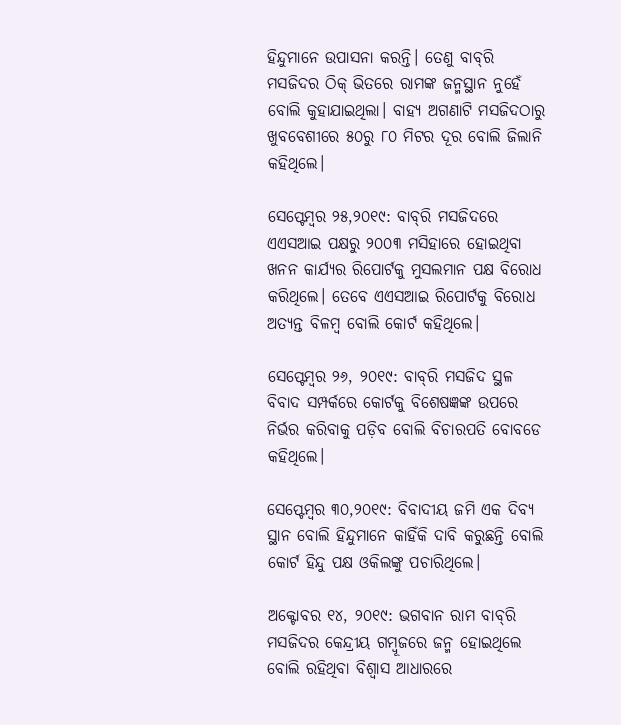ହିନ୍ଦୁମାନେ ଉପାସନା କରନ୍ତି। ତେଣୁ ବାବ୍‌ରି ମସଜିଦର ଠିକ୍ ଭିତରେ ରାମଙ୍କ ଜନ୍ମସ୍ଥାନ ନୁହେଁ ବୋଲି କୁହାଯାଇଥିଲା। ବାହ୍ୟ ଅଗଣାଟି ମସଜିଦଠାରୁ ଖୁବବେଶୀରେ ୫୦ରୁ ୮୦ ମିଟର ଦୂର ବୋଲି ଜିଲାନି କହିଥିଲେ।

ସେପ୍ଟେମ୍ବର ୨୫,୨୦୧୯: ବାବ୍‌ରି ମସଜିଦରେ ଏଏସଆଇ ପକ୍ଷରୁ ୨୦୦୩ ମସିହାରେ ହୋଇଥିବା ଖନନ କାର୍ଯ୍ୟର ରିପୋର୍ଟକୁ ମୁସଲମାନ ପକ୍ଷ ବିରୋଧ କରିଥିଲେ। ତେବେ ଏଏସଆଇ ରିପୋର୍ଟକୁ ବିରୋଧ ଅତ୍ୟନ୍ତ ବିଳମ୍ବ ବୋଲି କୋର୍ଟ କହିଥିଲେ।

ସେପ୍ଟେମ୍ବର ୨୬, ୨୦୧୯: ବାବ୍‌ରି ମସଜିଦ ସ୍ଥଳ ବିବାଦ ସମ୍ପର୍କରେ କୋର୍ଟକୁ ବିଶେଷଜ୍ଞଙ୍କ ଉପରେ ନିର୍ଭର କରିବାକୁ ପଡ଼ିବ ବୋଲି ବିଚାରପତି ବୋବଡେ କହିଥିଲେ।

ସେପ୍ଟେମ୍ବର ୩୦,୨୦୧୯: ବିବାଦୀୟ ଜମି ଏକ ଦିବ୍ୟ ସ୍ଥାନ ବୋଲି ହିନ୍ଦୁମାନେ କାହିଁକି ଦାବି କରୁଛନ୍ତି ବୋଲି କୋର୍ଟ ହିନ୍ଦୁ ପକ୍ଷ ଓକିଲଙ୍କୁ ପଚାରିଥିଲେ।

ଅକ୍ଟୋବର ୧୪, ୨୦୧୯: ଭଗବାନ ରାମ ବାବ୍‌ରି ମସଜିଦର କେନ୍ଦ୍ରୀୟ ଗମ୍ବୂଜରେ ଜନ୍ମ ହୋଇଥିଲେ ବୋଲି ରହିଥିବା ବିଶ୍ବାସ ଆଧାରରେ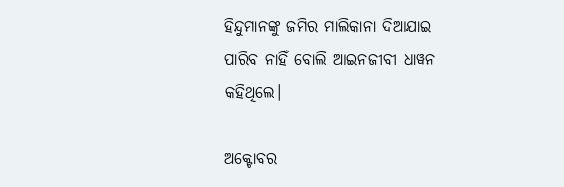ହିନ୍ଦୁମାନଙ୍କୁ ଜମିର ମାଲିକାନା ଦିଆଯାଇ ପାରିବ ନାହିଁ ବୋଲି ଆଇନଜୀବୀ ଧାୱନ କହିଥିଲେ।

ଅକ୍ଟୋବର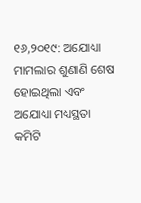୧୬,୨୦୧୯: ଅଯୋଧ୍ୟା ମାମଲାର ‌ଶୁଣାଣି ‌ଶେଷ ହୋଇଥିଲା ଏବଂ ଅଯୋଧ୍ୟା ମଧ୍ୟସ୍ଥତା କମିଟି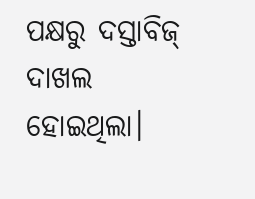ପକ୍ଷରୁ ଦସ୍ତାବିଜ୍‌ ଦାଖଲ ହୋଇଥିଲା।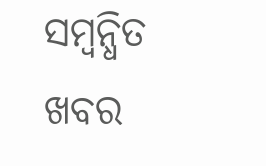ସମ୍ବନ୍ଧିତ ଖବର